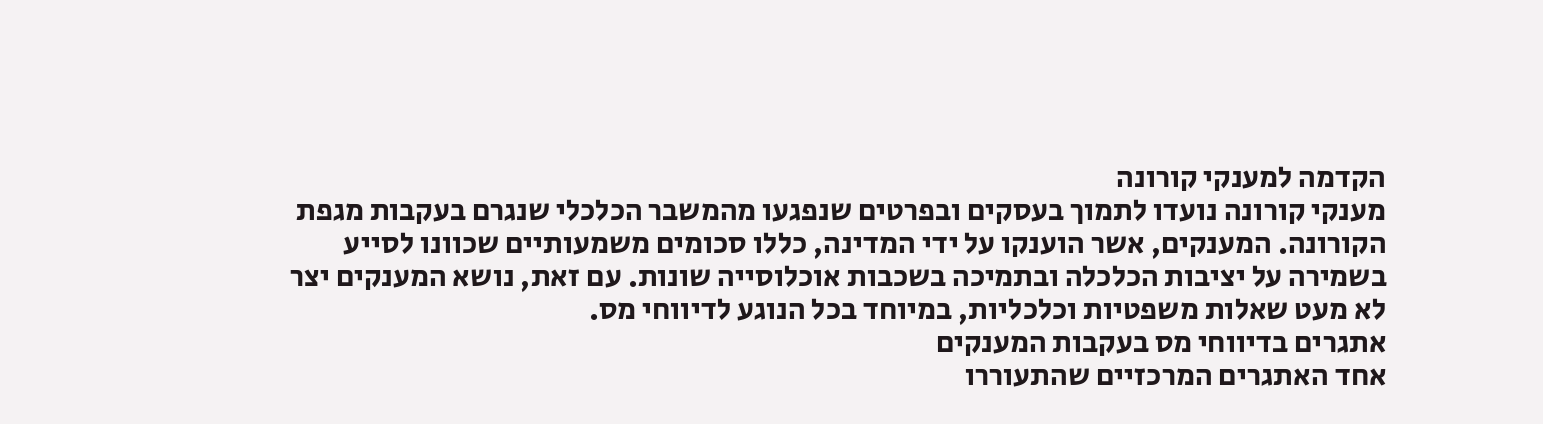הקדמה למענקי קורונה
מענקי קורונה נועדו לתמוך בעסקים ובפרטים שנפגעו מהמשבר הכלכלי שנגרם בעקבות מגפת הקורונה. המענקים, אשר הוענקו על ידי המדינה, כללו סכומים משמעותיים שכוונו לסייע בשמירה על יציבות הכלכלה ובתמיכה בשכבות אוכלוסייה שונות. עם זאת, נושא המענקים יצר לא מעט שאלות משפטיות וכלכליות, במיוחד בכל הנוגע לדיווחי מס.
אתגרים בדיווחי מס בעקבות המענקים
אחד האתגרים המרכזיים שהתעוררו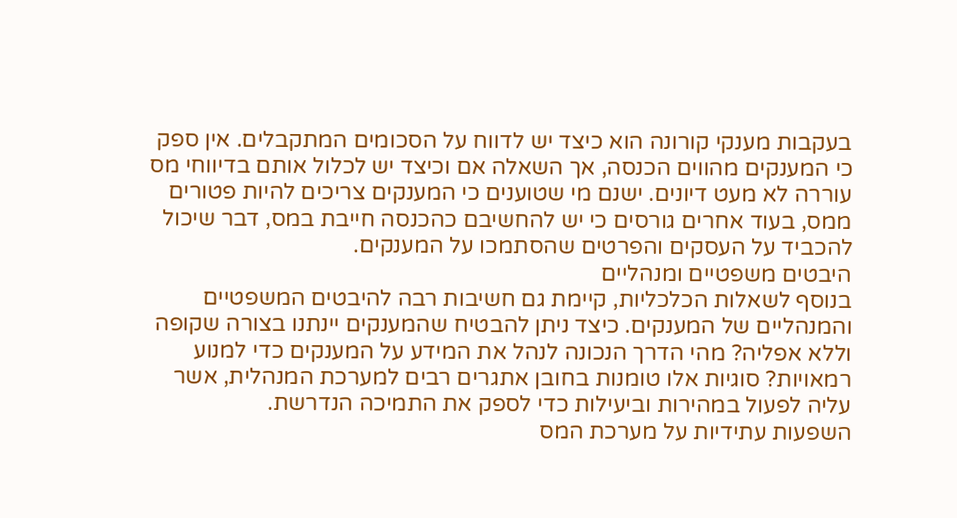בעקבות מענקי קורונה הוא כיצד יש לדווח על הסכומים המתקבלים. אין ספק כי המענקים מהווים הכנסה, אך השאלה אם וכיצד יש לכלול אותם בדיווחי מס עוררה לא מעט דיונים. ישנם מי שטוענים כי המענקים צריכים להיות פטורים ממס, בעוד אחרים גורסים כי יש להחשיבם כהכנסה חייבת במס, דבר שיכול להכביד על העסקים והפרטים שהסתמכו על המענקים.
היבטים משפטיים ומנהליים
בנוסף לשאלות הכלכליות, קיימת גם חשיבות רבה להיבטים המשפטיים והמנהליים של המענקים. כיצד ניתן להבטיח שהמענקים יינתנו בצורה שקופה וללא אפליה? מהי הדרך הנכונה לנהל את המידע על המענקים כדי למנוע רמאויות? סוגיות אלו טומנות בחובן אתגרים רבים למערכת המנהלית, אשר עליה לפעול במהירות וביעילות כדי לספק את התמיכה הנדרשת.
השפעות עתידיות על מערכת המס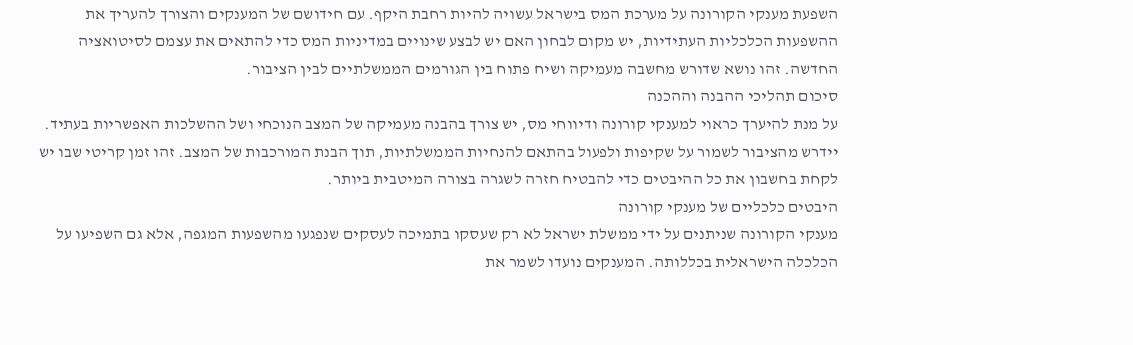השפעת מענקי הקורונה על מערכת המס בישראל עשויה להיות רחבת היקף. עם חידושם של המענקים והצורך להעריך את ההשפעות הכלכליות העתידיות, יש מקום לבחון האם יש לבצע שינויים במדיניות המס כדי להתאים את עצמם לסיטואציה החדשה. זהו נושא שדורש מחשבה מעמיקה ושיח פתוח בין הגורמים הממשלתיים לבין הציבור.
סיכום תהליכי ההבנה וההכנה
על מנת להיערך כראוי למענקי קורונה ודיווחי מס, יש צורך בהבנה מעמיקה של המצב הנוכחי ושל ההשלכות האפשריות בעתיד. יידרש מהציבור לשמור על שקיפות ולפעול בהתאם להנחיות הממשלתיות, תוך הבנת המורכבות של המצב. זהו זמן קריטי שבו יש לקחת בחשבון את כל ההיבטים כדי להבטיח חזרה לשגרה בצורה המיטבית ביותר.
היבטים כלכליים של מענקי קורונה
מענקי הקורונה שניתנים על ידי ממשלת ישראל לא רק שעסקו בתמיכה לעסקים שנפגעו מהשפעות המגפה, אלא גם השפיעו על הכלכלה הישראלית בכללותה. המענקים נועדו לשמר את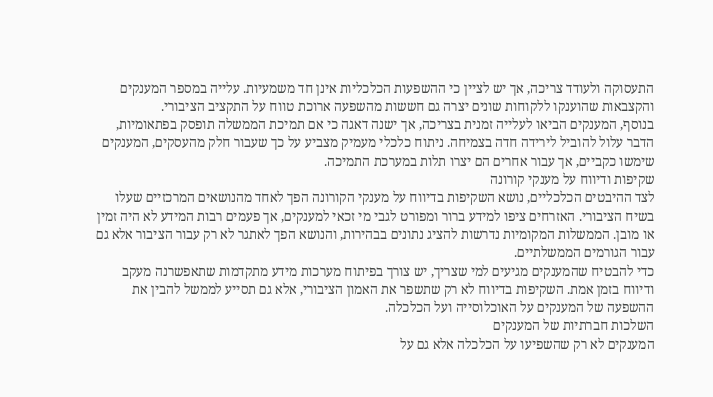התעסוקה ולעודד צריכה, אך יש לציין כי ההשפעות הכלכליות אינן חד משמעיות. עלייה במספר המענקים והקצבאות שהוענקו ללקוחות שונים יצרה גם חששות מהשפעה ארוכת טווח על התקציב הציבורי.
בנוסף, המענקים הביאו לעלייה זמנית בצריכה, אך ישנה דאגה כי אם תמיכת הממשלה תופסק בפתאומיות, הדבר עלול להוביל לירידה חדה בצמיחה. ניתוח כלכלי מעמיק מצביע על כך שעבור חלק מהעסקים, המענקים שימשו כקביים, אך עבור אחרים הם יצרו תלות במערכת התמיכה.
שקיפות ודיווח על מענקי קורונה
לצד ההיבטים הכלכליים, נושא השקיפות בדיווח על מענקי הקורונה הפך לאחד מהנושאים המרכזיים שעלו בשיח הציבורי. האזרחים ציפו למידע ברור ומפורט לגבי מי זכאי למענקים, אך פעמים רבות המידע לא היה זמין או מובן. הממשלות המקומיות נדרשות להציג נתונים בבהירות, והנושא הפך לאתגר לא רק עבור הציבור אלא גם עבור הגורמים הממשלתיים.
כדי להבטיח שהמענקים מגיעים למי שצריך, יש צורך בפיתוח מערכות מידע מתקדמות שתאפשרנה מעקב ודיווח בזמן אמת. השקיפות בדיווח לא רק שתשפר את האמון הציבורי, אלא גם תסייע לממשל להבין את ההשפעה של המענקים על האוכלוסייה ועל הכלכלה.
השלכות חברתיות של המענקים
המענקים לא רק שהשפיעו על הכלכלה אלא גם על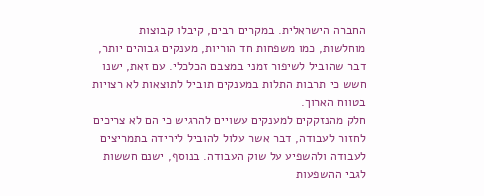החברה הישראלית. במקרים רבים, קיבלו קבוצות מוחלשות, כמו משפחות חד הוריות, מענקים גבוהים יותר, דבר שהוביל לשיפור זמני במצבם הכלכלי. עם זאת, ישנו חשש כי תרבות התלות במענקים תוביל לתוצאות לא רצויות בטווח הארוך.
חלק מהנזקקים למענקים עשויים להרגיש כי הם לא צריכים לחזור לעבודה, דבר אשר עלול להוביל לירידה בתמריצים לעבודה ולהשפיע על שוק העבודה. בנוסף, ישנם חששות לגבי ההשפעות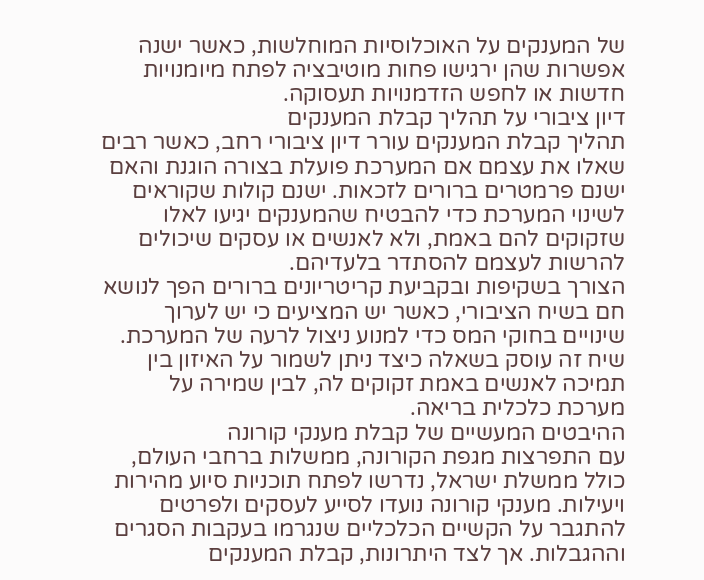של המענקים על האוכלוסיות המוחלשות, כאשר ישנה אפשרות שהן ירגישו פחות מוטיבציה לפתח מיומנויות חדשות או לחפש הזדמנויות תעסוקה.
דיון ציבורי על תהליך קבלת המענקים
תהליך קבלת המענקים עורר דיון ציבורי רחב, כאשר רבים שאלו את עצמם אם המערכת פועלת בצורה הוגנת והאם ישנם פרמטרים ברורים לזכאות. ישנם קולות שקוראים לשינוי המערכת כדי להבטיח שהמענקים יגיעו לאלו שזקוקים להם באמת, ולא לאנשים או עסקים שיכולים להרשות לעצמם להסתדר בלעדיהם.
הצורך בשקיפות ובקביעת קריטריונים ברורים הפך לנושא חם בשיח הציבורי, כאשר יש המציעים כי יש לערוך שינויים בחוקי המס כדי למנוע ניצול לרעה של המערכת. שיח זה עוסק בשאלה כיצד ניתן לשמור על האיזון בין תמיכה לאנשים באמת זקוקים לה, לבין שמירה על מערכת כלכלית בריאה.
ההיבטים המעשיים של קבלת מענקי קורונה
עם התפרצות מגפת הקורונה, ממשלות ברחבי העולם, כולל ממשלת ישראל, נדרשו לפתח תוכניות סיוע מהירות ויעילות. מענקי קורונה נועדו לסייע לעסקים ולפרטים להתגבר על הקשיים הכלכליים שנגרמו בעקבות הסגרים וההגבלות. אך לצד היתרונות, קבלת המענקים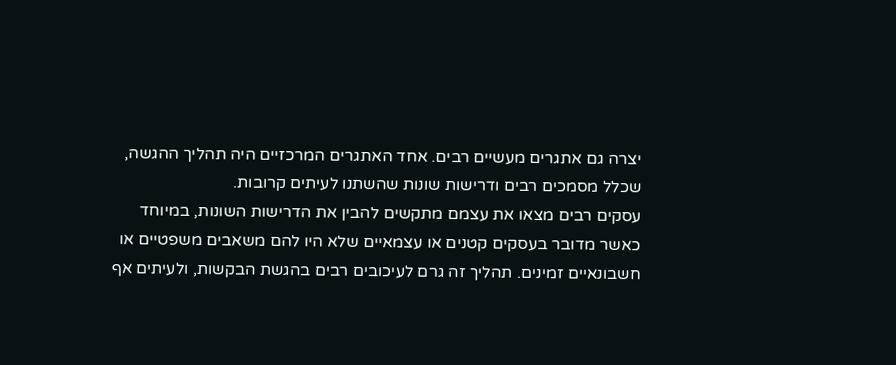יצרה גם אתגרים מעשיים רבים. אחד האתגרים המרכזיים היה תהליך ההגשה, שכלל מסמכים רבים ודרישות שונות שהשתנו לעיתים קרובות.
עסקים רבים מצאו את עצמם מתקשים להבין את הדרישות השונות, במיוחד כאשר מדובר בעסקים קטנים או עצמאיים שלא היו להם משאבים משפטיים או חשבונאיים זמינים. תהליך זה גרם לעיכובים רבים בהגשת הבקשות, ולעיתים אף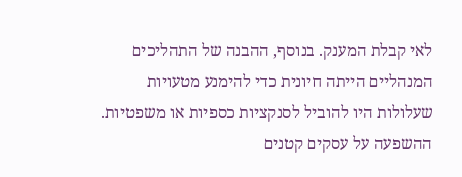לאי קבלת המענק. בנוסף, ההבנה של התהליכים המנהליים הייתה חיונית כדי להימנע מטעויות שעלולות היו להוביל לסנקציות כספיות או משפטיות.
ההשפעה על עסקים קטנים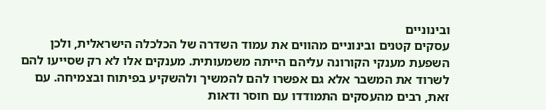ובינוניים
עסקים קטנים ובינוניים מהווים את עמוד השדרה של הכלכלה הישראלית, ולכן השפעת מענקי הקורונה עליהם הייתה משמעותית. מענקים אלו לא רק שסייעו להם לשרוד את המשבר אלא גם אפשרו להם להמשיך ולהשקיע בפיתוח ובצמיחה. עם זאת, רבים מהעסקים התמודדו עם חוסר ודאות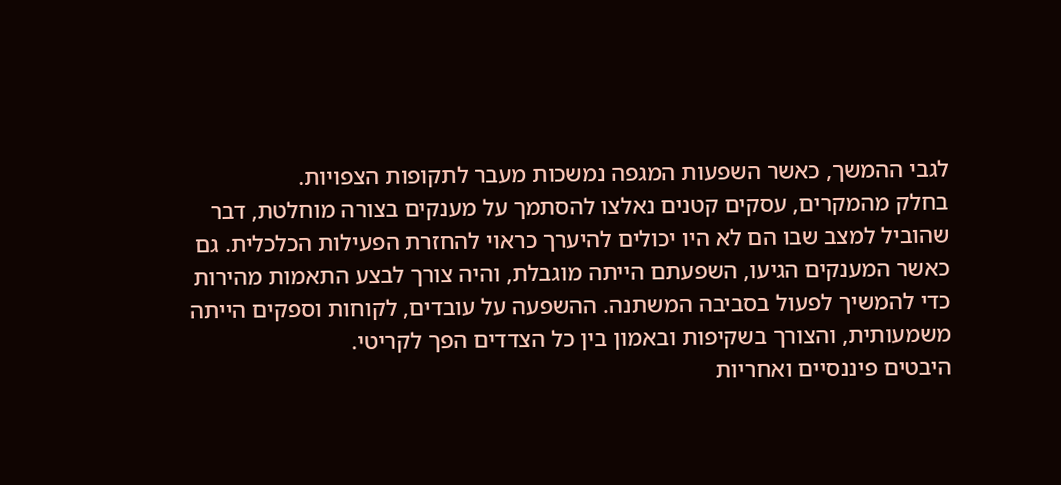לגבי ההמשך, כאשר השפעות המגפה נמשכות מעבר לתקופות הצפויות.
בחלק מהמקרים, עסקים קטנים נאלצו להסתמך על מענקים בצורה מוחלטת, דבר שהוביל למצב שבו הם לא היו יכולים להיערך כראוי להחזרת הפעילות הכלכלית. גם כאשר המענקים הגיעו, השפעתם הייתה מוגבלת, והיה צורך לבצע התאמות מהירות כדי להמשיך לפעול בסביבה המשתנה. ההשפעה על עובדים, לקוחות וספקים הייתה משמעותית, והצורך בשקיפות ובאמון בין כל הצדדים הפך לקריטי.
היבטים פיננסיים ואחריות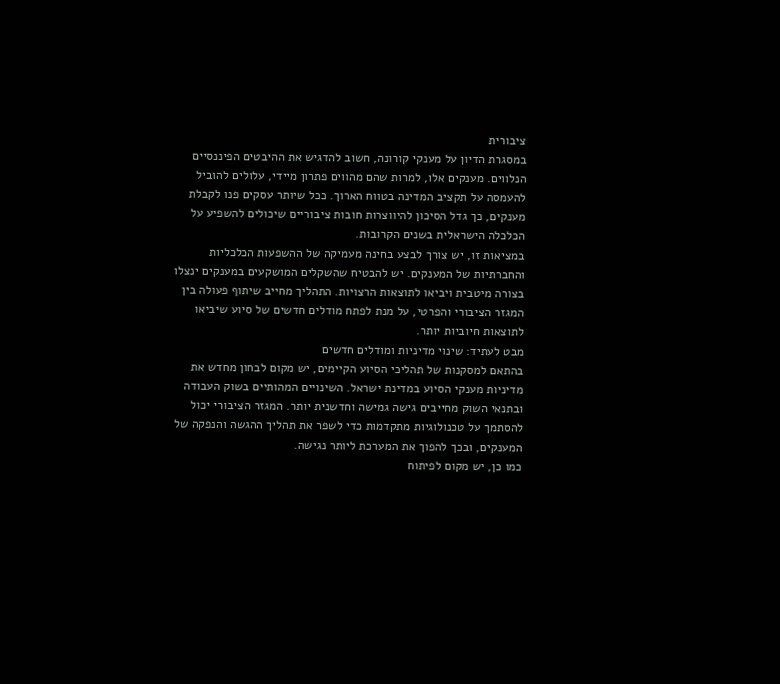ציבורית
במסגרת הדיון על מענקי קורונה, חשוב להדגיש את ההיבטים הפיננסיים הנלווים. מענקים אלו, למרות שהם מהווים פתרון מיידי, עלולים להוביל להעמסה על תקציב המדינה בטווח הארוך. ככל שיותר עסקים פנו לקבלת מענקים, כך גדל הסיכון להיווצרות חובות ציבוריים שיכולים להשפיע על הכלכלה הישראלית בשנים הקרובות.
במציאות זו, יש צורך לבצע בחינה מעמיקה של ההשפעות הכלכליות והחברתיות של המענקים. יש להבטיח שהשקלים המושקעים במענקים ינצלו בצורה מיטבית ויביאו לתוצאות הרצויות. התהליך מחייב שיתוף פעולה בין המגזר הציבורי והפרטי, על מנת לפתח מודלים חדשים של סיוע שיביאו לתוצאות חיוביות יותר.
מבט לעתיד: שינוי מדיניות ומודלים חדשים
בהתאם למסקנות של תהליכי הסיוע הקיימים, יש מקום לבחון מחדש את מדיניות מענקי הסיוע במדינת ישראל. השינויים המהותיים בשוק העבודה ובתנאי השוק מחייבים גישה גמישה וחדשנית יותר. המגזר הציבורי יכול להסתמך על טכנולוגיות מתקדמות כדי לשפר את תהליך ההגשה והנפקה של המענקים, ובכך להפוך את המערכת ליותר נגישה.
כמו כן, יש מקום לפיתוח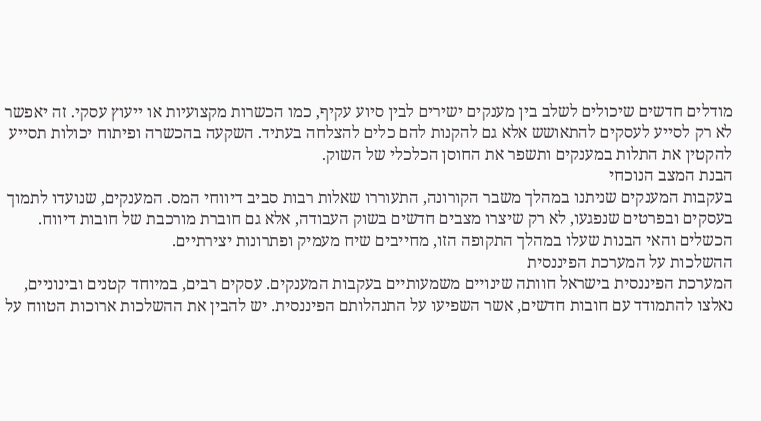מודלים חדשים שיכולים לשלב בין מענקים ישירים לבין סיוע עקיף, כמו הכשרות מקצועיות או ייעוץ עסקי. זה יאפשר לא רק לסייע לעסקים להתאושש אלא גם להקנות להם כלים להצלחה בעתיד. השקעה בהכשרה ופיתוח יכולות תסייע להקטין את התלות במענקים ותשפר את החוסן הכלכלי של השוק.
הבנת המצב הנוכחי
בעקבות המענקים שניתנו במהלך משבר הקורונה, התעוררו שאלות רבות סביב דיווחי המס. המענקים, שנועדו לתמוך בעסקים ובפרטים שנפגעו, לא רק שיצרו מצבים חדשים בשוק העבודה, אלא גם חוברת מורכבת של חובות דיווח. הכשלים והאי הבנות שעלו במהלך התקופה הזו, מחייבים שיח מעמיק ופתרונות יצירתיים.
ההשלכות על המערכת הפיננסית
המערכת הפיננסית בישראל חוותה שינויים משמעותיים בעקבות המענקים. עסקים רבים, במיוחד קטנים ובינוניים, נאלצו להתמודד עם חובות חדשים, אשר השפיעו על התנהלותם הפיננסית. יש להבין את ההשלכות ארוכות הטווח על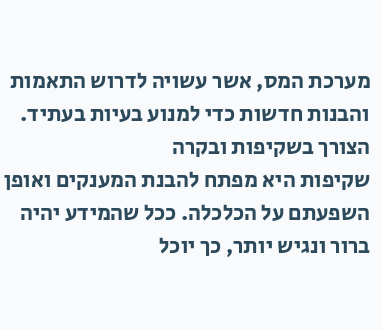מערכת המס, אשר עשויה לדרוש התאמות והבנות חדשות כדי למנוע בעיות בעתיד.
הצורך בשקיפות ובקרה
שקיפות היא מפתח להבנת המענקים ואופן השפעתם על הכלכלה. ככל שהמידע יהיה ברור ונגיש יותר, כך יוכל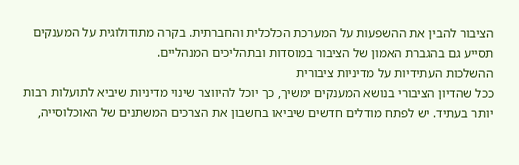הציבור להבין את ההשפעות על המערכת הכלכלית והחברתית. בקרה מתודולוגית על המענקים תסייע גם בהגברת האמון של הציבור במוסדות ובתהליכים המנהליים.
ההשלכות העתידיות על מדיניות ציבורית
ככל שהדיון הציבורי בנושא המענקים ימשיך, כך יוכל להיווצר שינוי מדיניות שיביא לתועלות רבות יותר בעתיד. יש לפתח מודלים חדשים שיביאו בחשבון את הצרכים המשתנים של האוכלוסייה,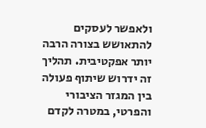ולאפשר לעסקים להתאושש בצורה הרבה יותר אפקטיבית. תהליך זה ידרוש שיתוף פעולה בין המגזר הציבורי והפרטי, במטרה לקדם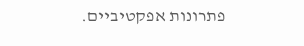פתרונות אפקטיביים.